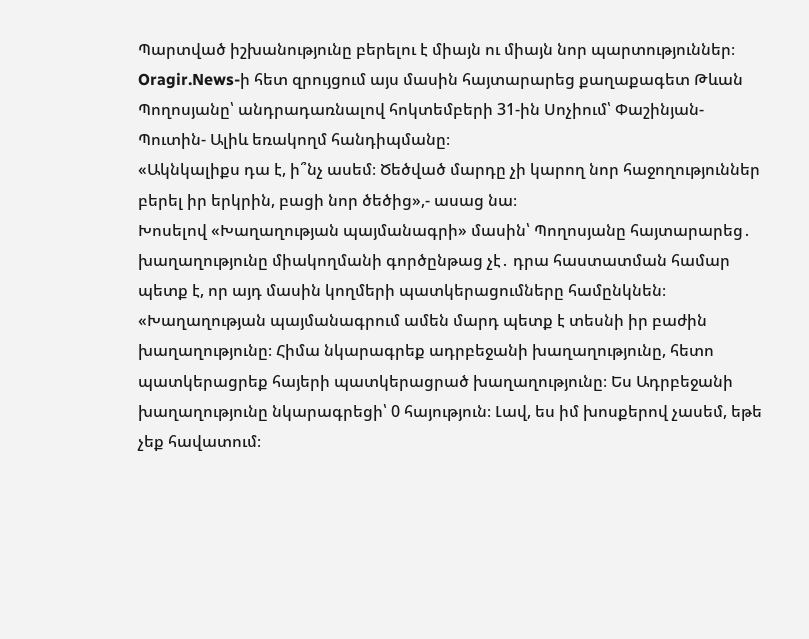Պարտված իշխանությունը բերելու է միայն ու միայն նոր պարտություններ։
Oragir.News-ի հետ զրույցում այս մասին հայտարարեց քաղաքագետ Թևան Պողոսյանը՝ անդրադառնալով հոկտեմբերի 31-ին Սոչիում՝ Փաշինյան- Պուտին- Ալիև եռակողմ հանդիպմանը։
«Ակնկալիքս դա է, ի՞նչ ասեմ։ Ծեծված մարդը չի կարող նոր հաջողություններ բերել իր երկրին, բացի նոր ծեծից»,- ասաց նա։
Խոսելով «Խաղաղության պայմանագրի» մասին՝ Պողոսյանը հայտարարեց․ խաղաղությունը միակողմանի գործընթաց չէ․ դրա հաստատման համար պետք է, որ այդ մասին կողմերի պատկերացումները համընկնեն։
«Խաղաղության պայմանագրում ամեն մարդ պետք է տեսնի իր բաժին խաղաղությունը։ Հիմա նկարագրեք ադրբեջանի խաղաղությունը, հետո պատկերացրեք հայերի պատկերացրած խաղաղությունը։ Ես Ադրբեջանի խաղաղությունը նկարագրեցի՝ 0 հայություն։ Լավ, ես իմ խոսքերով չասեմ, եթե չեք հավատում։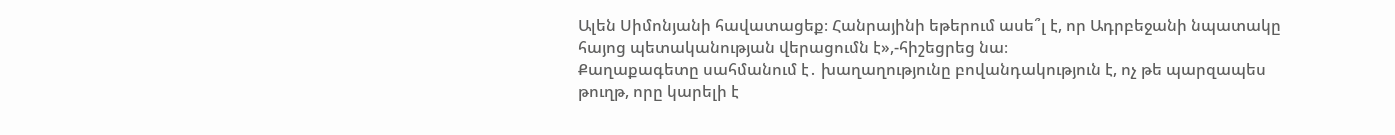Ալեն Սիմոնյանի հավատացեք։ Հանրայինի եթերում ասե՞լ է, որ Ադրբեջանի նպատակը հայոց պետականության վերացումն է»,-հիշեցրեց նա։
Քաղաքագետը սահմանում է․ խաղաղությունը բովանդակություն է, ոչ թե պարզապես թուղթ, որը կարելի է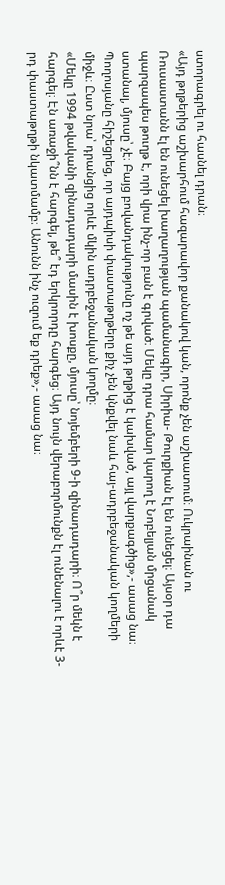ստորագրել ու հասնել դրան։
«Այդ թղթերից աշխարհում հազարավոր քանակով կան, որոնք չեն աշխատում։ Ուկրաինան ու Ռուսաստանն էլ են ունեցել խաղաղության պամանագիր, Սիրիա- Թուրքիան էլ են ունեցել։ Այսօր դա պարզապես թուղթ է, որի վրա ինչ-որ բան է գրված։ Մեկը դրա համար կարող է Նոբելյան մրցանակ ստանալ, մյուսը՝ չէ։ Բայց բովանդակությունը ոչ թե այդ թղթից է կախված, այլ վարքագծից»,- ասաց նա։
Պողոսյանը հիշեցրեց, որ այդպիսի փաստաթղթերը քիչ չեն կնքվել նաև հայ-ադրբեջանական կողմերի միջև։ Ըստ նրա՝ դրանցից որևէ մկին ադրբեջանական կողմը։
«Մեկը 1994 թվականի զինադադարի մասին է խոսքը, մյուսը՝ նոյեմբերի 9-ի զինադադարի։ Ո՞ր մեկն է հարգել։ Էն առաջի՞նն է հարգել, թե՞ էդ երկրորդը հարգեց։ Այդ նույն վերաբռրմունքն էլ ունենալու է որևէ 3-րդ փաստաթղթի նկատմամբ։ Անունն ինչ ուզում եք դրեք»,- ասաց նա։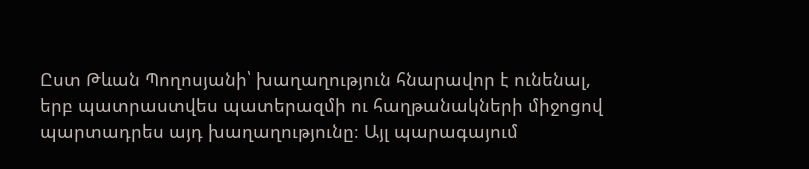Ըստ Թևան Պողոսյանի՝ խաղաղություն հնարավոր է ունենալ, երբ պատրաստվես պատերազմի ու հաղթանակների միջոցով պարտադրես այդ խաղաղությունը։ Այլ պարագայում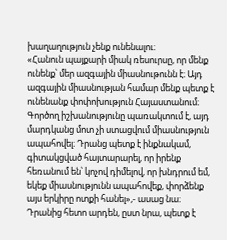խաղաղություն չենք ունենալու։
«Հանուն պայքարի միակ ռեսուրսը, որ մենք ունենք՝ մեր ազգային միասնութունն է։ Այդ ազգային միասնության համար մենք պետք է ունենանք փոփոխություն Հայաստանում։ Գործող իշխանությունը պառակտում է, այդ մարդկանց մոտ չի ստացվում միասնություն ապահովել։ Դրանց պետք է ինքնակամ, գիտակցված հայտարարել, որ իրենք հեռանում են՝ կոչով դիմելով, որ խնդրում եմ, եկեք միասնությունն ապահովեք, փորձենք այս երկիրը ոտքի հանել»,- ասաց նա։
Դրանից հետո արդեն, ըստ նրա, պետք է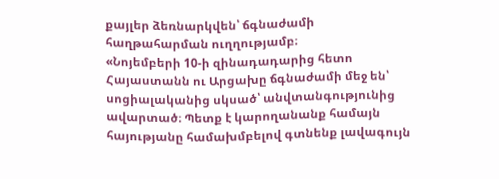քայլեր ձեռնարկվեն՝ ճգնաժամի հաղթահարման ուղղությամբ։
«Նոյեմբերի 10-ի զինադադարից հետո Հայաստանն ու Արցախը ճգնաժամի մեջ են՝ սոցիալականից սկսած՝ անվտանգությունից ավարտած։ Պետք է կարողանանք համայն հայությանը համախմբելով գտնենք լավագույն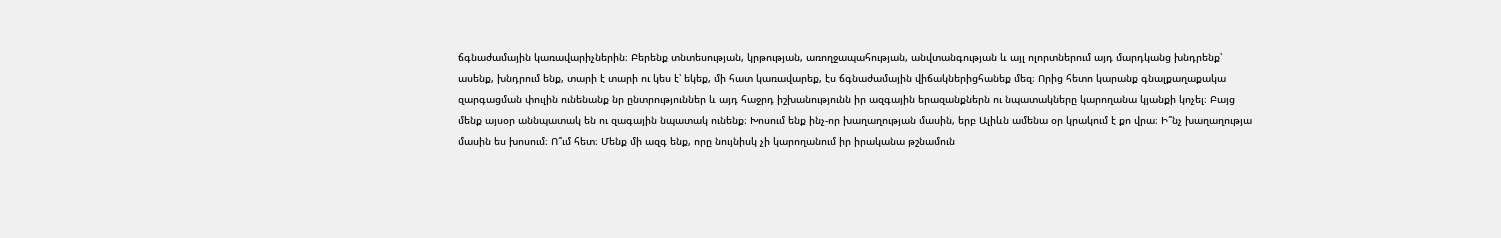ճգնաժամային կառավարիչներին։ Բերենք տնտեսության, կրթության, առողջապահության, անվտանգության և այլ ոլորտներում այդ մարդկանց խնդրենք՝ ասենք, խնդրում ենք, տարի է տարի ու կես է՝ եկեք, մի հատ կառավարեք, էս ճգնաժամային վիճակներիցհանեք մեզ։ Որից հետո կարանք գնալքաղաքակա զարգացման փուլին ունենանք նր ընտրություններ և այդ հաջրդ իշխանությունն իր ազգային երազանքներն ու նպատակները կարողանա կյանքի կոչել։ Բայց մենք այսօր աննպատակ են ու զագային նպատակ ունենք։ Խոսում ենք ինչ-որ խաղաղության մասին, երբ Ալիևն ամենա օր կրակում է քո վրա։ Ի՞նչ խաղաղությա մասին ես խոսում։ Ո՞ւմ հետ։ Մենք մի ազգ ենք, որը նույնիսկ չի կարողանում իր իրականա թշնամուն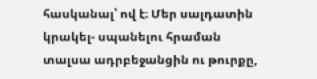հասկանալ՝ ով է։ Մեր սալդատին կրակել- սպանելու հրաման տալսա ադրբեջանցին ու թուրքը,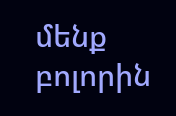մենք բոլորին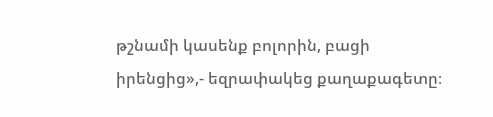թշնամի կասենք բոլորին, բացի իրենցից»,- եզրափակեց քաղաքագետը։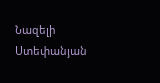Նազելի Ստեփանյան